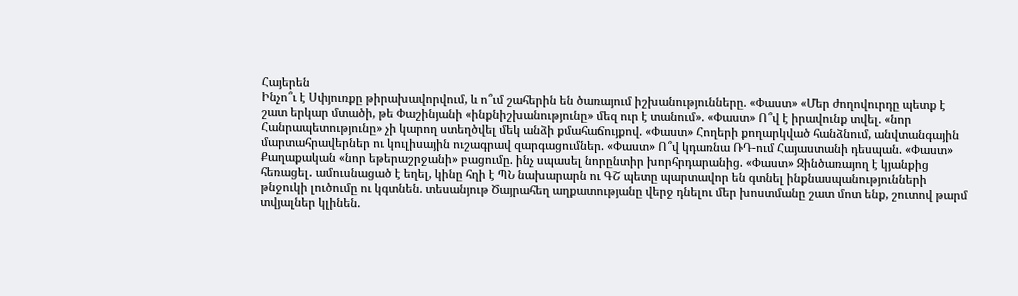Հայերեն
Ինչո՞ւ է Սփյուռքը թիրախավորվում, և ո՞ւմ շահերին են ծառայում իշխանությունները. «Փաստ» «Մեր ժողովուրդը պետք է շատ երկար մտածի, թե Փաշինյանի «ինքնիշխանությունը» մեզ ուր է տանում». «Փաստ» Ո՞վ է իրավունք տվել. «նոր Հանրապետությունը» չի կարող ստեղծվել մեկ անձի քմահաճույքով. «Փաստ» Հողերի քողարկված հանձնում, անվտանգային մարտահրավերներ ու կուլիսային ուշագրավ զարգացումներ. «Փաստ» Ո՞վ կդառնա ՌԴ-ում Հայաստանի դեսպան. «Փաստ» Քաղաքական «նոր եթերաշրջանի» բացումը. ինչ սպասել նորընտիր խորհրդարանից. «Փաստ» Զինծառայող է կյանքից հեռացել․ ամուսնացած է եղել, կինը հղի է ՊՆ նախարարն ու ԳՇ պետը պարտավոր են գտնել ինքնասպանությունների թնջուկի լուծումը ու կգտնեն. տեսանյութ Ծայրահեղ աղքատությանը վերջ դնելու մեր խոստմանը շատ մոտ ենք, շուտով թարմ տվյալներ կլինեն.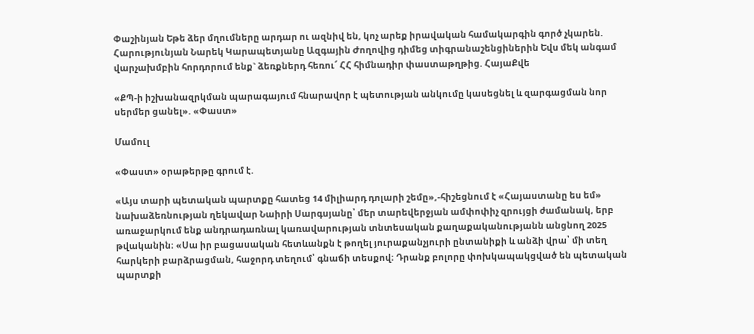Փաշինյան Եթե ձեր մղումները արդար ու ազնիվ են, կոչ արեք իրավական համակարգին գործ չկարեն. Հարությունյան Նարեկ Կարապետյանը Ազգային Ժողովից դիմեց տիգրանաշենցիներին Եվս մեկ անգամ վարչախմբին հորդորում ենք` ձեռքներդ հեռու՜ ՀՀ հիմնադիր փաստաթղթից. ՀայաՔվե

«ՔՊ-ի իշխանազրկման պարագայում հնարավոր է պետության անկումը կասեցնել և զարգացման նոր սերմեր ցանել». «Փաստ»

Մամուլ

«Փաստ» օրաթերթը գրում է.

«Այս տարի պետական պարտքը հատեց 14 միլիարդ դոլարի շեմը»,-հիշեցնում է «Հայաստանը ես եմ» նախաձեռնության ղեկավար Նաիրի Սարգսյանը՝ մեր տարեվերջյան ամփոփիչ զրույցի ժամանակ, երբ առաջարկում ենք անդրադառնալ կառավարության տնտեսական քաղաքականությանն անցնող 2025 թվականին։ «Սա իր բացասական հետևանքն է թողել յուրաքանչյուրի ընտանիքի և անձի վրա՝ մի տեղ հարկերի բարձրացման, հաջորդ տեղում՝ գնաճի տեսքով։ Դրանք բոլորը փոխկապակցված են պետական պարտքի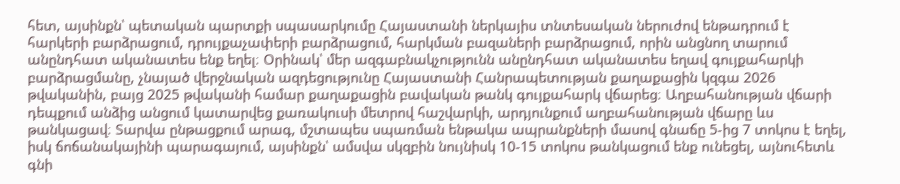հետ, այսինքն՝ պետական պարտքի սպասարկումը Հայաստանի ներկայիս տնտեսական ներուժով ենթադրում է հարկերի բարձրացում, դրույքաչափերի բարձրացում, հարկման բազաների բարձրացում, որին անցնող տարում անընդհատ ականատես ենք եղել։ Օրինակ՝ մեր ազգաբնակչությունն անընդհատ ականատես եղավ գույքահարկի բարձրացմանը, չնայած վերջնական ազդեցությունը Հայաստանի Հանրապետության քաղաքացին կզգա 2026 թվականին, բայց 2025 թվականի համար քաղաքացին բավական թանկ գույքահարկ վճարեց։ Աղբահանության վճարի դեպքում անձից անցում կատարվեց քառակուսի մետրով հաշվարկի, արդյունքում աղբահանության վճարը ևս թանկացավ։ Տարվա ընթացքում արագ, մշտապես սպառման ենթակա ապրանքների մասով գնաճը 5-ից 7 տոկոս է եղել, իսկ ճոճանակայինի պարագայում, այսինքն՝ ամսվա սկզբին նույնիսկ 10-15 տոկոս թանկացում ենք ունեցել, այնուհետև գնի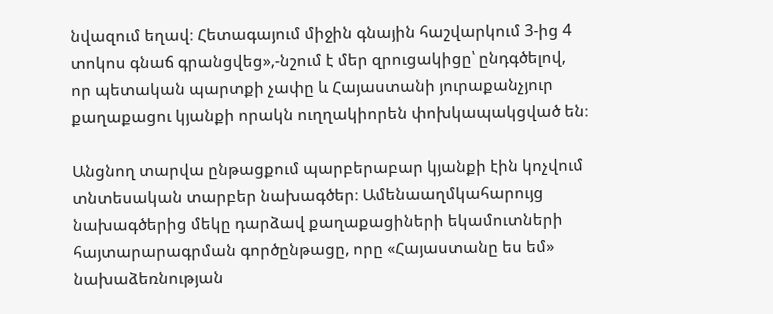նվազում եղավ։ Հետագայում միջին գնային հաշվարկում 3-ից 4 տոկոս գնաճ գրանցվեց»,-նշում է մեր զրուցակիցը՝ ընդգծելով, որ պետական պարտքի չափը և Հայաստանի յուրաքանչյուր քաղաքացու կյանքի որակն ուղղակիորեն փոխկապակցված են։

Անցնող տարվա ընթացքում պարբերաբար կյանքի էին կոչվում տնտեսական տարբեր նախագծեր։ Ամենաաղմկահարույց նախագծերից մեկը դարձավ քաղաքացիների եկամուտների հայտարարագրման գործընթացը, որը «Հայաստանը ես եմ» նախաձեռնության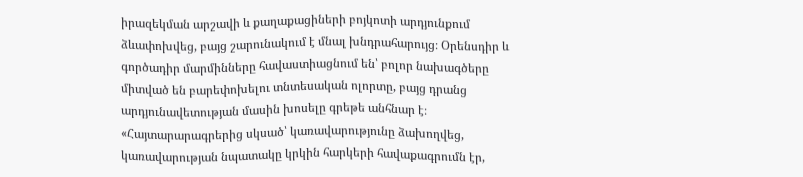իրազեկման արշավի և քաղաքացիների բոյկոտի արդյունքում ձևափոխվեց, բայց շարունակում է մնալ խնդրահարույց։ Օրենսդիր և գործադիր մարմինները հավաստիացնում են՝ բոլոր նախագծերը միտված են բարեփոխելու տնտեսական ոլորտը, բայց դրանց արդյունավետության մասին խոսելը գրեթե անհնար է։ «Հայտարարագրերից սկսած՝ կառավարությունը ձախողվեց, կառավարության նպատակը կրկին հարկերի հավաքագրումն էր,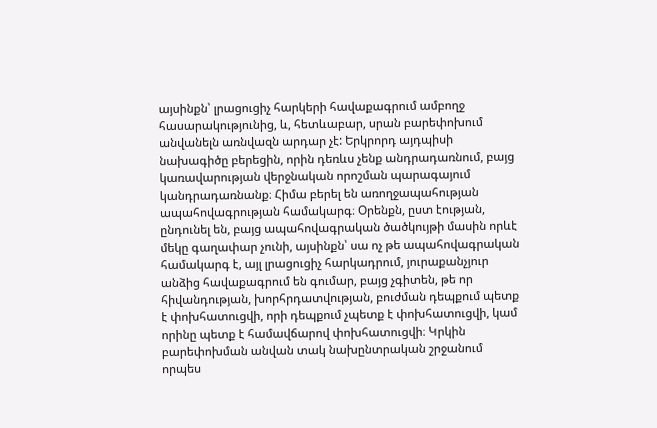այսինքն՝ լրացուցիչ հարկերի հավաքագրում ամբողջ հասարակությունից, և, հետևաբար, սրան բարեփոխում անվանելն առնվազն արդար չէ: Երկրորդ այդպիսի նախագիծը բերեցին, որին դեռևս չենք անդրադառնում, բայց կառավարության վերջնական որոշման պարագայում կանդրադառնանք։ Հիմա բերել են առողջապահության ապահովագրության համակարգ։ Օրենքն, ըստ էության, ընդունել են, բայց ապահովագրական ծածկույթի մասին որևէ մեկը գաղափար չունի, այսինքն՝ սա ոչ թե ապահովագրական համակարգ է, այլ լրացուցիչ հարկադրում, յուրաքանչյուր անձից հավաքագրում են գումար, բայց չգիտեն, թե որ հիվանդության, խորհրդատվության, բուժման դեպքում պետք է փոխհատուցվի, որի դեպքում չպետք է փոխհատուցվի, կամ որինը պետք է համավճարով փոխհատուցվի։ Կրկին բարեփոխման անվան տակ նախընտրական շրջանում որպես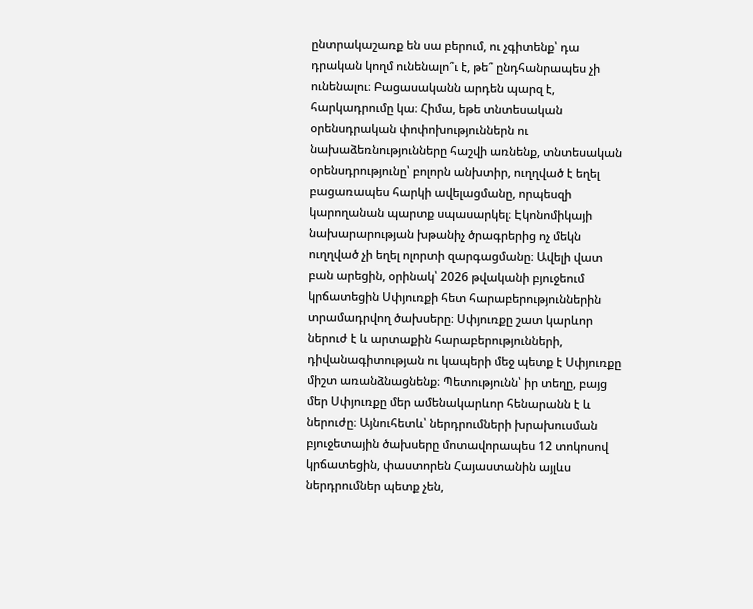ընտրակաշառք են սա բերում, ու չգիտենք՝ դա դրական կողմ ունենալո՞ւ է, թե՞ ընդհանրապես չի ունենալու։ Բացասականն արդեն պարզ է, հարկադրումը կա։ Հիմա, եթե տնտեսական օրենսդրական փոփոխություններն ու նախաձեռնությունները հաշվի առնենք, տնտեսական օրենսդրությունը՝ բոլորն անխտիր, ուղղված է եղել բացառապես հարկի ավելացմանը, որպեսզի կարողանան պարտք սպասարկել։ Էկոնոմիկայի նախարարության խթանիչ ծրագրերից ոչ մեկն ուղղված չի եղել ոլորտի զարգացմանը։ Ավելի վատ բան արեցին, օրինակ՝ 2026 թվականի բյուջեում կրճատեցին Սփյուռքի հետ հարաբերություններին տրամադրվող ծախսերը։ Սփյուռքը շատ կարևոր ներուժ է և արտաքին հարաբերությունների, դիվանագիտության ու կապերի մեջ պետք է Սփյուռքը միշտ առանձնացնենք։ Պետությունն՝ իր տեղը, բայց մեր Սփյուռքը մեր ամենակարևոր հենարանն է և ներուժը։ Այնուհետև՝ ներդրումների խրախուսման բյուջետային ծախսերը մոտավորապես 12 տոկոսով կրճատեցին, փաստորեն Հայաստանին այլևս ներդրումներ պետք չեն,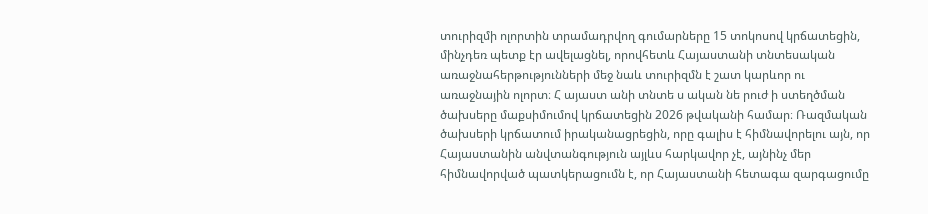տուրիզմի ոլորտին տրամադրվող գումարները 15 տոկոսով կրճատեցին, մինչդեռ պետք էր ավելացնել, որովհետև Հայաստանի տնտեսական առաջնահերթությունների մեջ նաև տուրիզմն է շատ կարևոր ու առաջնային ոլորտ։ Հ այաստ անի տնտե ս ական նե րուժ ի ստեղծման ծախսերը մաքսիմումով կրճատեցին 2026 թվականի համար։ Ռազմական ծախսերի կրճատում իրականացրեցին, որը գալիս է հիմնավորելու այն, որ Հայաստանին անվտանգություն այլևս հարկավոր չէ, այնինչ մեր հիմնավորված պատկերացումն է, որ Հայաստանի հետագա զարգացումը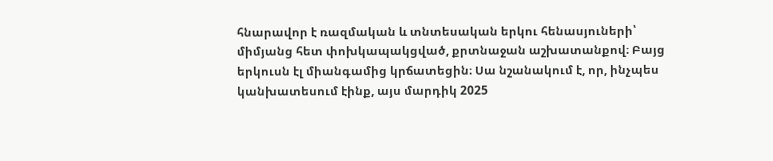հնարավոր է ռազմական և տնտեսական երկու հենասյուների՝ միմյանց հետ փոխկապակցված, քրտնաջան աշխատանքով։ Բայց երկուսն էլ միանգամից կրճատեցին։ Սա նշանակում է, որ, ինչպես կանխատեսում էինք, այս մարդիկ 2025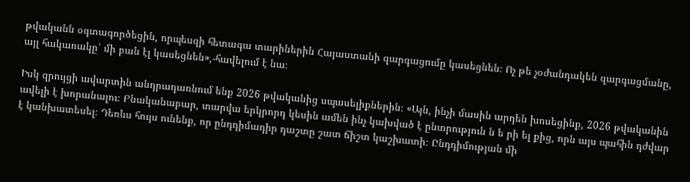թվականն օգտագործեցին, որպեսզի հետագա տարիներին Հայաստանի զարգացումը կասեցնեն։ Ոչ թե չօժանդակեն զարգացմանը, այլ հակառակը՝ մի բան էլ կասեցնեն»,-հավելում է նա։

Իսկ զրույցի ավարտին անդրադառնում ենք 2026 թվականից սպասելիքներին։ «Այն, ինչի մասին արդեն խոսեցինք, 2026 թվականին ավելի է խորանալու։ Բնականաբար, տարվա երկրորդ կեսին ամեն ինչ կախված է ընտրություն ն ե րի ել քից, որն այս պահին դժվար է կանխատեսել։ Դեռևս հույս ունենք, որ ընդդիմադիր դաշտը շատ ճիշտ կաշխատի։ Ընդդիմության մի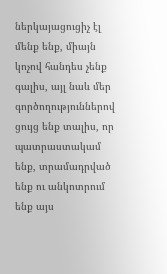ներկայացուցիչ էլ մենք ենք, միայն կոչով հանդես չենք գալիս, այլ նաև մեր գործողություններով ցույց ենք տալիս, որ պատրաստակամ ենք, տրամադրված ենք ու անկոտրում ենք այս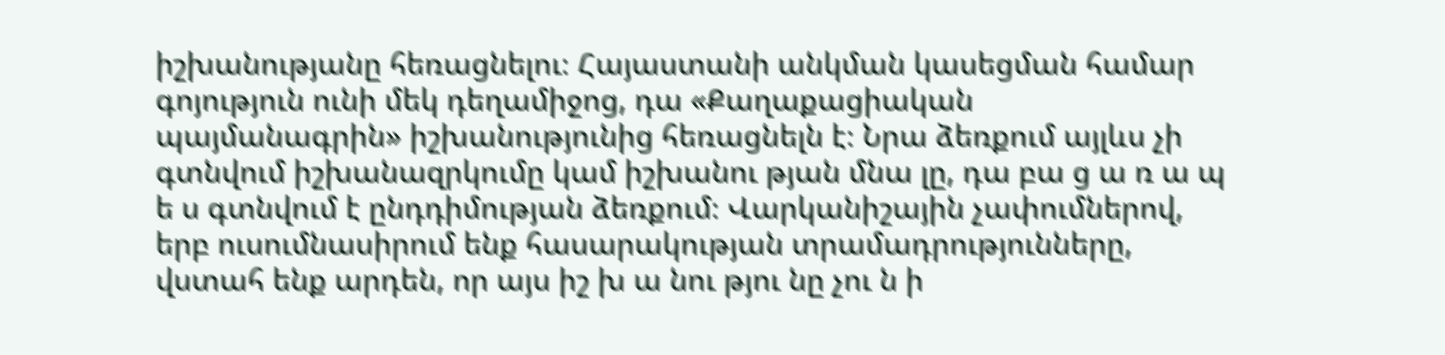իշխանությանը հեռացնելու։ Հայաստանի անկման կասեցման համար գոյություն ունի մեկ դեղամիջոց, դա «Քաղաքացիական պայմանագրին» իշխանությունից հեռացնելն է։ Նրա ձեռքում այլևս չի գտնվում իշխանազրկումը կամ իշխանու թյան մնա լը, դա բա ց ա ռ ա պ ե ս գտնվում է ընդդիմության ձեռքում։ Վարկանիշային չափումներով, երբ ուսումնասիրում ենք հասարակության տրամադրությունները, վստահ ենք արդեն, որ այս իշ խ ա նու թյու նը չու ն ի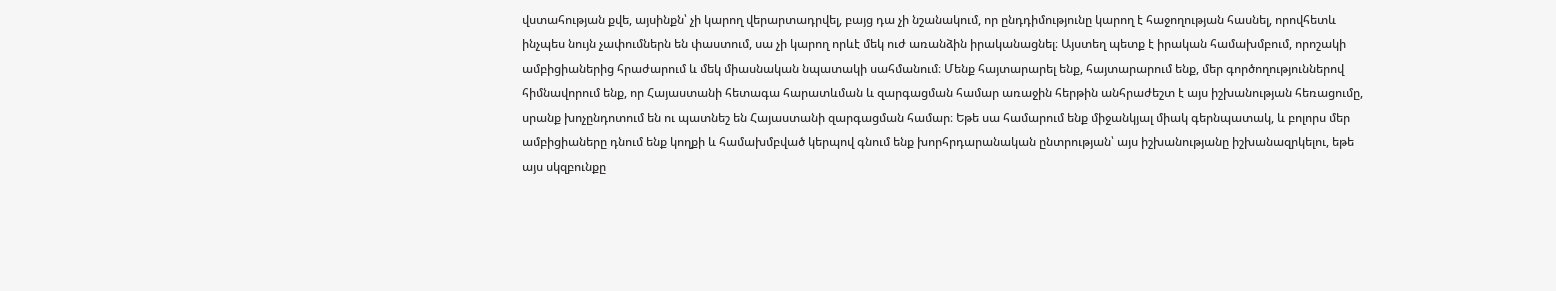վստահության քվե, այսինքն՝ չի կարող վերարտադրվել, բայց դա չի նշանակում, որ ընդդիմությունը կարող է հաջողության հասնել, որովհետև ինչպես նույն չափումներն են փաստում, սա չի կարող որևէ մեկ ուժ առանձին իրականացնել։ Այստեղ պետք է իրական համախմբում, որոշակի ամբիցիաներից հրաժարում և մեկ միասնական նպատակի սահմանում։ Մենք հայտարարել ենք, հայտարարում ենք, մեր գործողություններով հիմնավորում ենք, որ Հայաստանի հետագա հարատևման և զարգացման համար առաջին հերթին անհրաժեշտ է այս իշխանության հեռացումը, սրանք խոչընդոտում են ու պատնեշ են Հայաստանի զարգացման համար։ Եթե սա համարում ենք միջանկյալ միակ գերնպատակ, և բոլորս մեր ամբիցիաները դնում ենք կողքի և համախմբված կերպով գնում ենք խորհրդարանական ընտրության՝ այս իշխանությանը իշխանազրկելու, եթե այս սկզբունքը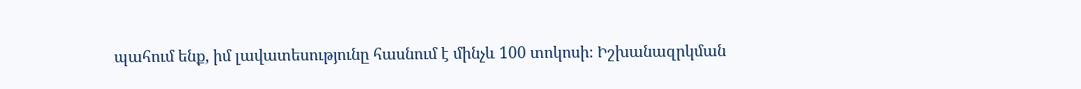պահում ենք, իմ լավատեսությունը հասնում է մինչև 100 տոկոսի։ Իշխանազրկման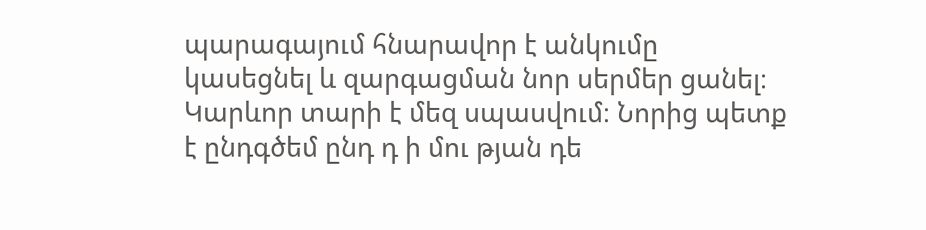պարագայում հնարավոր է անկումը կասեցնել և զարգացման նոր սերմեր ցանել։ Կարևոր տարի է մեզ սպասվում։ Նորից պետք է ընդգծեմ ընդ դ ի մու թյան դե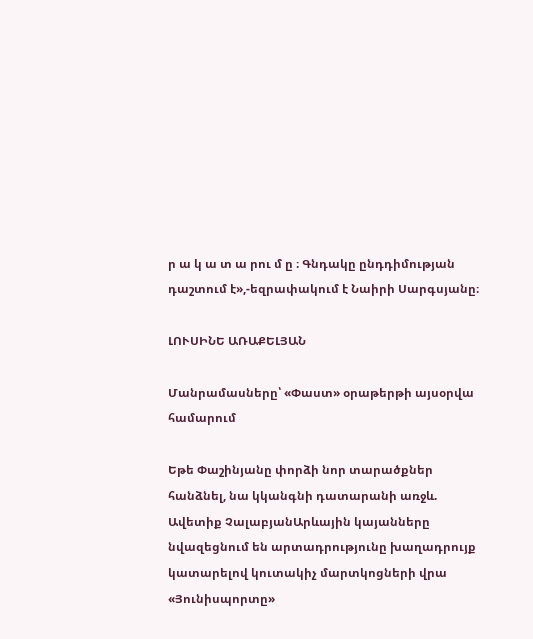ր ա կ ա տ ա րու մ ը ։ Գնդակը ընդդիմության դաշտում է»,-եզրափակում է Նաիրի Սարգսյանը։

ԼՈՒՍԻՆԵ ԱՌԱՔԵԼՅԱՆ

Մանրամասները՝ «Փաստ» օրաթերթի այսօրվա համարում

Եթե Փաշինյանը փորձի նոր տարածքներ հանձնել, նա կկանգնի դատարանի առջև. Ավետիք ՉալաբյանԱրևային կայանները նվազեցնում են արտադրությունը խաղադրույք կատարելով կուտակիչ մարտկոցների վրա «Յունիսպորտը»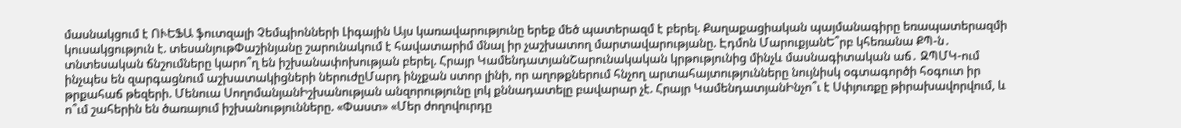մասնակցում է ՈՒԵՖԱ ֆուտզալի Չեմպիոնների Լիգային Այս կառավարությունը երեք մեծ պատերազմ է բերել. Քաղաքացիական պայմանագիրը եռապատերազմի կուսակցություն է. տեսանյութՓաշինյանը շարունակում է հավատարիմ մնալ իր չաշխատող մարտավարությանը. Էդմոն ՄարուքյանԵ՞րբ կհեռանա ՔՊ-ն․ տնտեսական ճնշումները կարո՞ղ են իշխանափոխության բերել. Հրայր ԿամենդատյանՇարունակական կրթությունից մինչև մասնագիտական աճ․ ԶՊՄԿ-ում ինչպես են զարգացնում աշխատակիցների ներուժըՄարդ ինչքան ստոր լինի, որ աղոթքներում հնչող արտահայտությունները նույնիսկ օգտագործի հօգուտ իր թրքահաճ թեզերի. Մենուա ՍողոմանյանԻշխանության անզորությունը լոկ քննադատելը բավարար չէ. Հրայր ԿամենդատյանԻնչո՞ւ է Սփյուռքը թիրախավորվում, և ո՞ւմ շահերին են ծառայում իշխանությունները. «Փաստ» «Մեր ժողովուրդը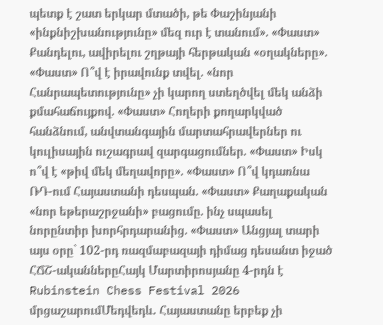պետք է շատ երկար մտածի, թե Փաշինյանի «ինքնիշխանությունը» մեզ ուր է տանում». «Փաստ» Քանդելու, ավիրելու շղթայի հերթական «օղակները». «Փաստ» Ո՞վ է իրավունք տվել. «նոր Հանրապետությունը» չի կարող ստեղծվել մեկ անձի քմահաճույքով. «Փաստ» Հողերի քողարկված հանձնում, անվտանգային մարտահրավերներ ու կուլիսային ուշագրավ զարգացումներ. «Փաստ» Իսկ ո՞վ է «թիվ մեկ մեղավորը». «Փաստ» Ո՞վ կդառնա ՌԴ-ում Հայաստանի դեսպան. «Փաստ» Քաղաքական «նոր եթերաշրջանի» բացումը. ինչ սպասել նորընտիր խորհրդարանից. «Փաստ» Անցյալ տարի այս օրը` 102-րդ ռազմաբազայի դիմաց դեսանտ իջած ՀՃՇ-ականներըՀայկ Մարտիրոսյանը 4-րդն է Rubinstein Chess Festival 2026 մրցաշարումՄեդվեդև․ Հայաստանը երբեք չի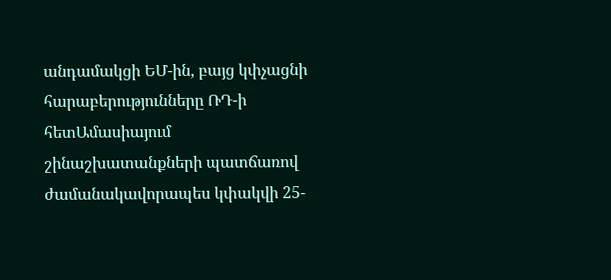անդամակցի ԵՄ-ին, բայց կփչացնի հարաբերությունները ՌԴ-ի հետԱմասիայում շինաշխատանքների պատճառով ժամանակավորապես կփակվի 25-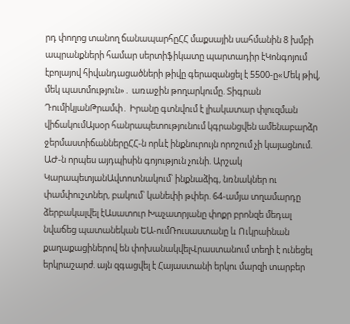րդ փողոց տանող ճանապարհըՀՀ մաքսային սահմանին 8 խմբի ապրանքների համար սերտիֆիկատը պարտադիր էԿոնգոյում էբոլայով հիվանդացածների թիվը գերազանցել է 5500-ը«Մեկ թիվ, մեկ պատմություն»․ առաջին թողարկումը. Տիգրան ԴումիկյանԹրամփ․ Իրանը գտնվում է լիակատար փլուզման վիճակումԱյսօր հանրապետությունում կգրանցվեն ամենաբարձր ջերմաստիճաններըՀՀ-ն որևէ ինքնուրույն որոշում չի կայացնում. ԱԺ-ն որպես այդպիսին գոյություն չունի. Արշակ ԿարապետյանԱվտոտնակում՝ ինքնաձիգ, նռնակներ ու փամփուշտներ, բակում՝ կանեփի թփեր. 64-ամյա տղամարդը ձերբակալվել էԱսատուր Խաչատրյանը փոքր բրոնզե մեդալ նվաճեց պատանեկան ԵԱ-ումՌուսաստանը և Ուկրաինան քաղաքացիներով են փոխանակվելՎրաստանում տեղի է ունեցել երկրաշարժ. այն զգացվել է Հայաստանի երկու մարզի տարբեր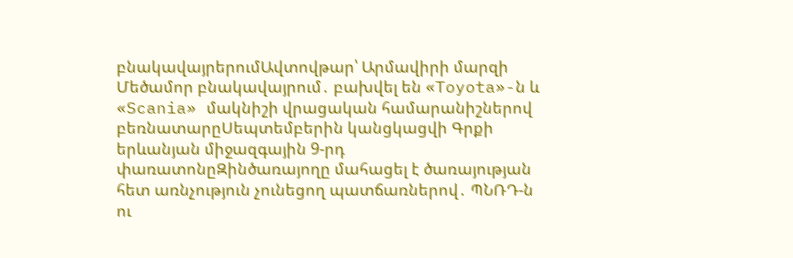բնակավայրերումԱվտովթար՝ Արմավիրի մարզի Մեծամոր բնակավայրում․ բախվել են «Toyota»-ն և «Scania» մակնիշի վրացական համարանիշներով բեռնատարըՍեպտեմբերին կանցկացվի Գրքի երևանյան միջազգային 9-րդ փառատոնըԶինծառայողը մահացել է ծառայության հետ առնչություն չունեցող պատճառներով․ ՊՆՌԴ-ն ու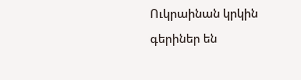Ուկրաինան կրկին գերիներ են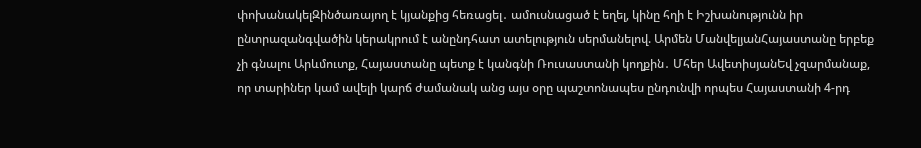փոխանակելԶինծառայող է կյանքից հեռացել․ ամուսնացած է եղել, կինը հղի է Իշխանությունն իր ընտրազանգվածին կերակրում է անընդհատ ատելություն սերմանելով. Արմեն ՄանվելյանՀայաստանը երբեք չի գնալու Արևմուտք, Հայաստանը պետք է կանգնի Ռուսաստանի կողքին․ Մհեր ԱվետիսյանԵվ չզարմանաք, որ տարիներ կամ ավելի կարճ ժամանակ անց այս օրը պաշտոնապես ընդունվի որպես Հայաստանի 4-րդ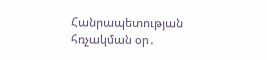Հանրապետության հռչակման օր․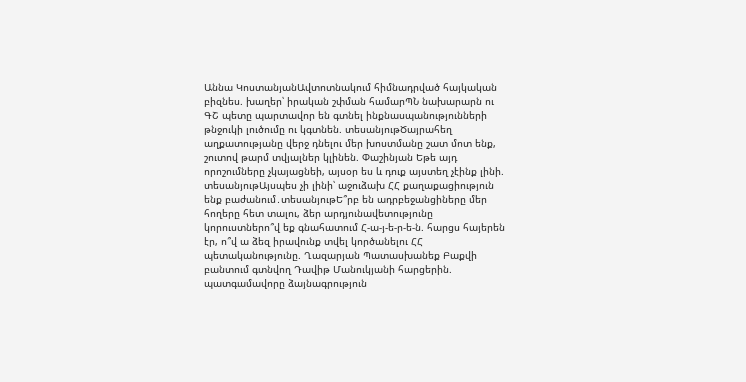Աննա ԿոստանյանԱվտոտնակում հիմնադրված հայկական բիզնես. խաղեր՝ իրական շփման համարՊՆ նախարարն ու ԳՇ պետը պարտավոր են գտնել ինքնասպանությունների թնջուկի լուծումը ու կգտնեն. տեսանյութԾայրահեղ աղքատությանը վերջ դնելու մեր խոստմանը շատ մոտ ենք, շուտով թարմ տվյալներ կլինեն. Փաշինյան Եթե այդ որոշումները չկայացնեի, այսօր ես և դուք այստեղ չէինք լինի. տեսանյութԱյսպես չի լինի՝ աջուձախ ՀՀ քաղաքացիություն ենք բաժանում․տեսանյութԵ՞րբ են ադրբեջանցիները մեր հողերը հետ տալու, ձեր արդյունավետությունը կորուստներո՞վ եք գնահատում Հ-ա-յ-ե-ր-ե-ն. հարցս հայերեն էր, ո՞վ ա ձեզ իրավունք տվել կործանելու ՀՀ պետականությունը. Ղազարյան Պատասխանեք Բաքվի բանտում գտնվող Դավիթ Մանուկյանի հարցերին. պատգամավորը ձայնագրություն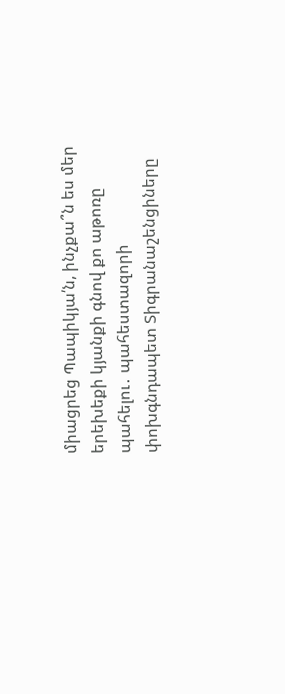միացրեց Պապիկյա՛ն, ինչքա՞ն ես մեր երեխեքի կյանքի գնով քո աթոռը պահելու․ պահեստազորի փոխգնդապետ Տիգրանաշենցիները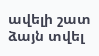ավելի շատ ձայն տվել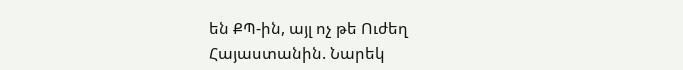են ՔՊ-ին, այլ ոչ թե Ուժեղ Հայաստանին. Նարեկ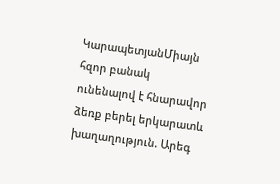ԿարապետյանՄիայն հզոր բանակ ունենալով է հնարավոր ձեռք բերել երկարատև խաղաղություն. Արեգ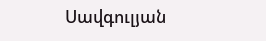Սավգուլյան